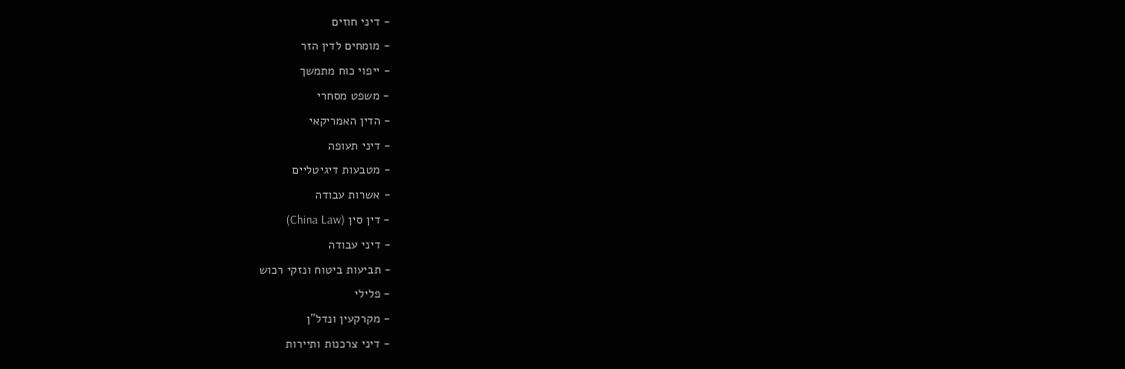- דיני חוזים
- מומחים לדין הזר
- ייפוי כוח מתמשך
- משפט מסחרי
- הדין האמריקאי
- דיני תעופה
- מטבעות דיגיטליים
- אשרות עבודה
- דין סין (China Law)
- דיני עבודה
- תביעות ביטוח ונזקי רכוש
- פלילי
- מקרקעין ונדל"ן
- דיני צרכנות ותיירות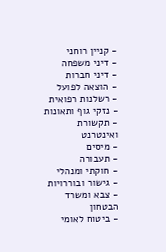- קניין רוחני
- דיני משפחה
- דיני חברות
- הוצאה לפועל
- רשלנות רפואית
- נזקי גוף ותאונות
- תקשורת ואינטרנט
- מיסים
- תעבורה
- חוקתי ומנהלי
- גישור ובוררויות
- צבא ומשרד הבטחון
- ביטוח לאומי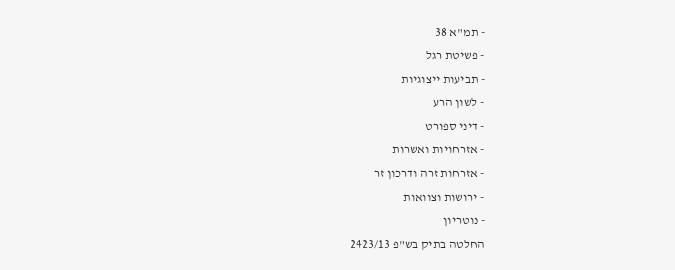- תמ"א 38
- פשיטת רגל
- תביעות ייצוגיות
- לשון הרע
- דיני ספורט
- אזרחויות ואשרות
- אזרחות זרה ודרכון זר
- ירושות וצוואות
- נוטריון
החלטה בתיק בש"פ 2423/13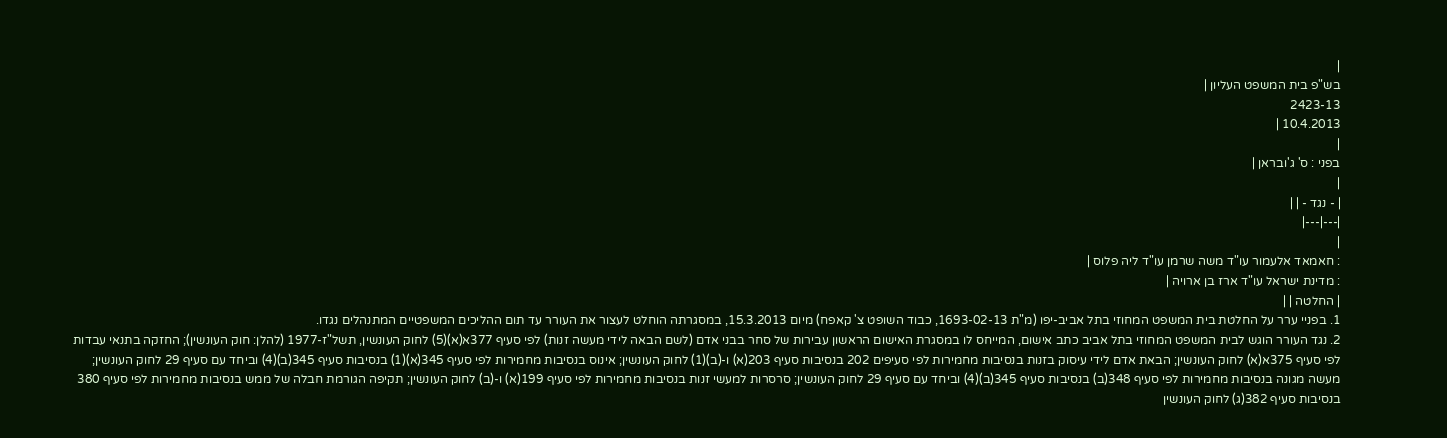|
בש"פ בית המשפט העליון |
2423-13
10.4.2013 |
|
בפני : ס' ג'ובראן |
|
| - נגד - | |
|---|---|
|
: חאמאד אלעמור עו"ד משה שרמן עו"ד ליה פלוס |
: מדינת ישראל עו"ד ארז בן ארויה |
| החלטה | |
1. בפניי ערר על החלטת בית המשפט המחוזי בתל אביב-יפו (מ"ת 1693-02-13, כבוד השופט צ' קאפח) מיום 15.3.2013, במסגרתה הוחלט לעצור את העורר עד תום ההליכים המשפטיים המתנהלים נגדו.
2. נגד העורר הוגש לבית המשפט המחוזי בתל אביב כתב אישום, המייחס לו במסגרת האישום הראשון עבירות של סחר בבני אדם (לשם הבאה לידי מעשה זנות) לפי סעיף 377א(א)(5) לחוק העונשין, תשל"ז-1977 (להלן: חוק העונשין); החזקה בתנאי עבדות לפי סעיף 375א(א) לחוק העונשין; הבאת אדם לידי עיסוק בזנות בנסיבות מחמירות לפי סעיפים 202 בנסיבות סעיף 203(א) ו-(ב)(1) לחוק העונשין; אינוס בנסיבות מחמירות לפי סעיף 345(א)(1) בנסיבות סעיף 345(ב)(4) וביחד עם סעיף 29 לחוק העונשין; מעשה מגונה בנסיבות מחמירות לפי סעיף 348(ב) בנסיבות סעיף 345(ב)(4) וביחד עם סעיף 29 לחוק העונשין; סרסרות למעשי זנות בנסיבות מחמירות לפי סעיף 199(א) ו-(ב) לחוק העונשין; תקיפה הגורמת חבלה של ממש בנסיבות מחמירות לפי סעיף 380 בנסיבות סעיף 382(ג) לחוק העונשין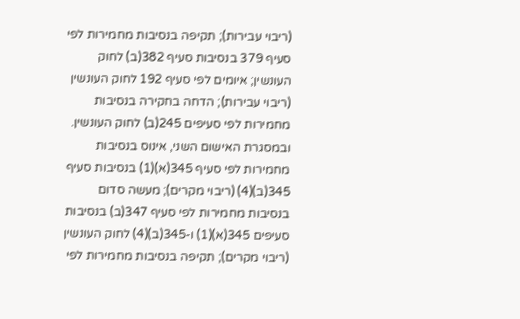(ריבוי עבירות); תקיפה בנסיבות מחמירות לפי סעיף 379 בנסיבות סעיף 382(ב) לחוק העונשין; איומים לפי סעיף 192 לחוק העונשין (ריבוי עבירות); הדחה בחקירה בנסיבות מחמירות לפי סעיפים 245(ב) לחוק העונשין. ובמסגרת האישום השני, אינוס בנסיבות מחמירות לפי סעיף 345(א)(1) בנסיבות סעיף 345(ב)(4) (ריבוי מקרים); מעשה סדום בנסיבות מחמירות לפי סעיף 347(ב) בנסיבות סעיפים 345(א)(1) ו-345(ב)(4) לחוק העונשין (ריבוי מקרים); תקיפה בנסיבות מחמירות לפי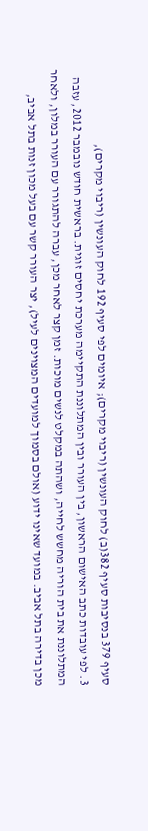סעיף 379 בנסיבות סעיף 382(ב) לחוק העונשין (ריבוי מקרים); איומים לפי סעיף 192 לחוק העונשין (ריבוי מקרים),
3. לפי עובדות כתב האישום הראשון, בין העורר ובין המתלוננת התקיימה מערכת יחסים זוגית. בראשית חודש נובמבר 2012, עזבה המתלוננת את בית הוריה מחשש לחייה, ושהתה במקלט לנשים מוכות. זמן קצר לאחר מכן, עברה להתגורר עם העורר במלון, ולאחר מכן בדירה בתל אביב. במועד שאינו ידוע (אולם בסמוך למועדים המצוינים לעיל), יצר העורר קשר עם בעל מכון זנות בתל אביב,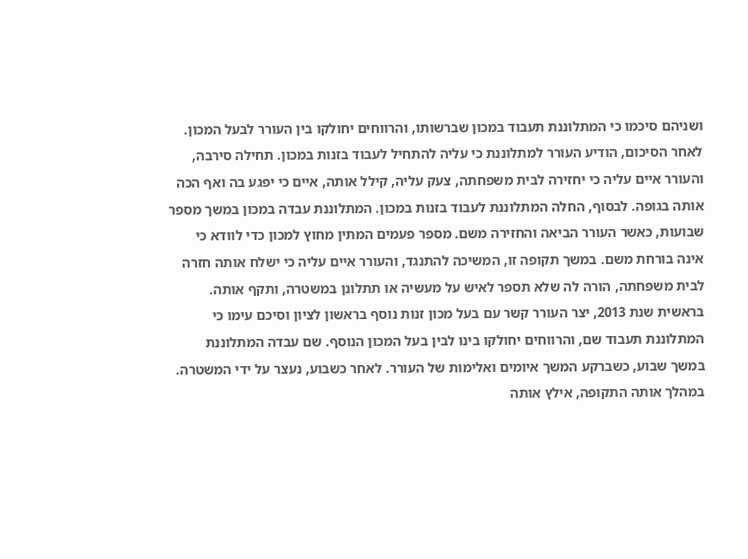ושניהם סיכמו כי המתלוננת תעבוד במכון שברשותו, והרווחים יחולקו בין העורר לבעל המכון. לאחר הסיכום, הודיע העורר למתלוננת כי עליה להתחיל לעבוד בזנות במכון. תחילה סירבה, והעורר איים עליה כי יחזירה לבית משפחתה, צעק עליה, קילל אותה, איים כי יפגע בה ואף הכה אותה בגופה. לבסוף, החלה המתלוננת לעבוד בזנות במכון. המתלוננת עבדה במכון במשך מספר שבועות, כאשר העורר הביאה והחזירה משם. מספר פעמים המתין מחוץ למכון כדי לוודא כי אינה בורחת משם. במשך תקופה זו, המשיכה להתנגד, והעורר איים עליה כי ישלח אותה חזרה לבית משפחתה, הורה לה שלא תספר לאיש על מעשיה או תתלונן במשטרה, ותקף אותה. בראשית שנת 2013, יצר העורר קשר עם בעל מכון זנות נוסף בראשון לציון וסיכם עימו כי המתלוננת תעבוד שם, והרווחים יחולקו בינו לבין בעל המכון הנוסף. שם עבדה המתלוננת במשך שבוע, כשברקע המשך איומים ואלימות של העורר. לאחר כשבוע, נעצר על ידי המשטרה. במהלך אותה התקופה, אילץ אותה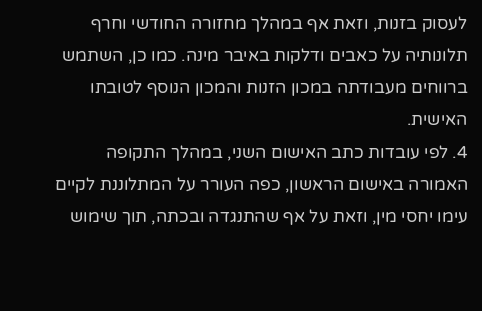לעסוק בזנות, וזאת אף במהלך מחזורה החודשי וחרף תלונותיה על כאבים ודלקות באיבר מינה. כמו כן, השתמש ברווחים מעבודתה במכון הזנות והמכון הנוסף לטובתו האישית.
4. לפי עובדות כתב האישום השני, במהלך התקופה האמורה באישום הראשון, כפה העורר על המתלוננת לקיים עימו יחסי מין, וזאת על אף שהתנגדה ובכתה, תוך שימוש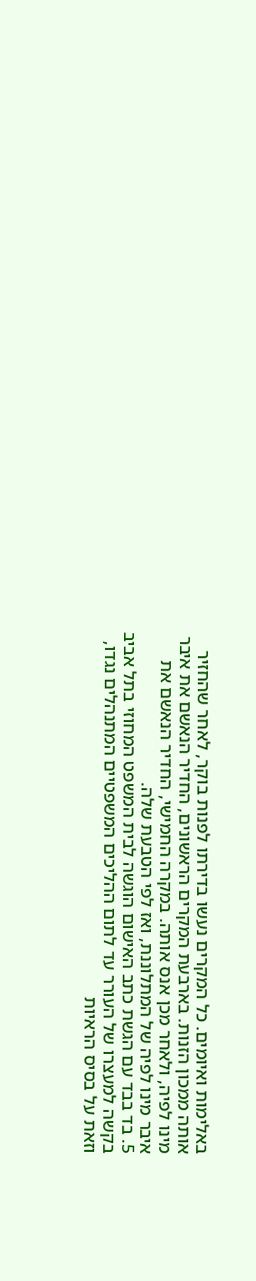באלימות ואיומים. כל המקרים נעשו בדירתו לפנות בוקר, לאחר שהחזיר אותה ממכון הזנות. בארבעת המקרים הראשונים, החדיר הנאשם את איבר מינו לפיה, ולאחר מכן אנס אותה. במקרה החמישי, החדיר הנאשם את איבר מינו לפיה של המתלוננת, ואז לפי הטבעת שלה.
5. בד בבד עם הגשת כתב האישום הוגשה לבית המשפט המחוזי בתל אביב בקשה למעצרו של העורר עד לתום ההליכים המשפטיים המתנהלים נגדו, וזאת על בסיס הראיות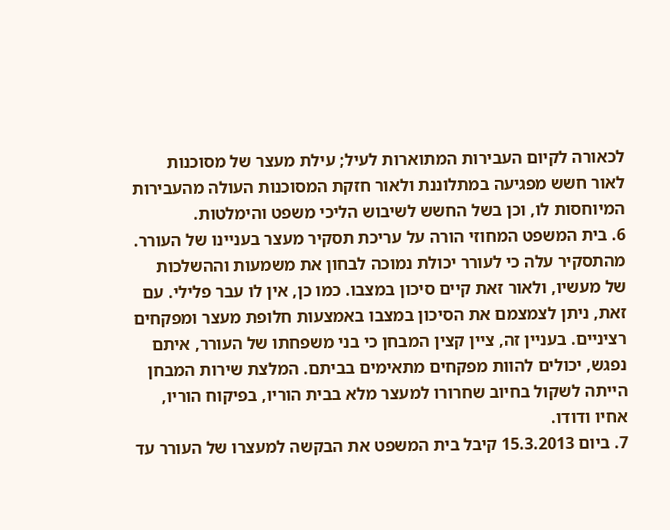לכאורה לקיום העבירות המתוארות לעיל; עילת מעצר של מסוכנות לאור חשש מפגיעה במתלוננת ולאור חזקת המסוכנות העולה מהעבירות המיוחסות לו, וכן בשל החשש לשיבוש הליכי משפט והימלטות.
6. בית המשפט המחוזי הורה על עריכת תסקיר מעצר בעניינו של העורר. מהתסקיר עלה כי לעורר יכולת נמוכה לבחון את משמעות וההשלכות של מעשיו, ולאור זאת קיים סיכון במצבו. כמו כן, אין לו עבר פלילי. עם זאת, ניתן לצמצמם את הסיכון במצבו באמצעות חלופת מעצר ומפקחים רציניים. בעניין זה, ציין קצין המבחן כי בני משפחתו של העורר, איתם נפגש, יכולים להוות מפקחים מתאימים בביתם. המלצת שירות המבחן הייתה לשקול בחיוב שחרורו למעצר מלא בבית הוריו, בפיקוח הוריו, אחיו ודודו.
7. ביום 15.3.2013 קיבל בית המשפט את הבקשה למעצרו של העורר עד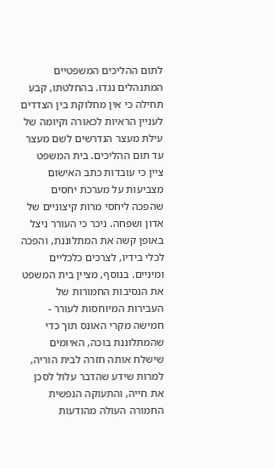לתום ההליכים המשפטיים המתנהלים נגדו. בהחלטתו, קבע תחילה כי אין מחלוקת בין הצדדים לעניין הראיות לכאורה וקיומה של עילת מעצר הנדרשים לשם מעצר עד תום ההליכים. בית המשפט ציין כי עובדות כתב האישום מצביעות על מערכת יחסים שהפכה ליחסי מרות קיצוניים של אדון ושפחה. ניכר כי העורר ניצל באופן קשה את המתלוננת, והפכה לכלי בידיו, לצרכים כלכליים ומיניים. בנוסף, מציין בית המשפט את הנסיבות החמורות של העבירות המיוחסות לעורר - חמישה מקרי האונס תוך כדי שהמתלוננת בוכה, האיומים שישלח אותה חזרה לבית הוריה, למרות שידע שהדבר עלול לסכן את חייה, והתעוקה הנפשית החמורה העולה מהודעות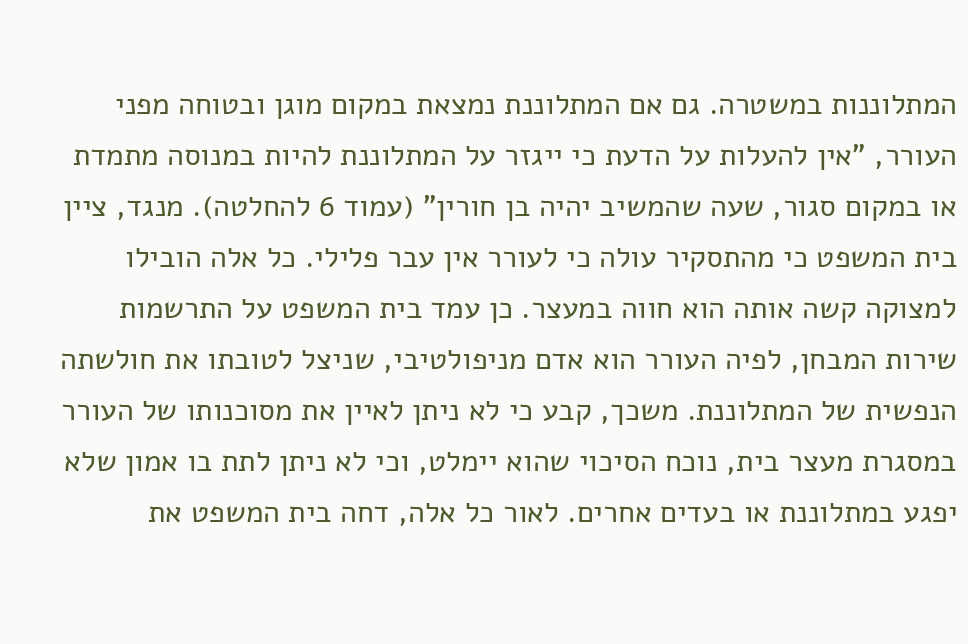המתלוננות במשטרה. גם אם המתלוננת נמצאת במקום מוגן ובטוחה מפני העורר, "אין להעלות על הדעת כי ייגזר על המתלוננת להיות במנוסה מתמדת או במקום סגור, שעה שהמשיב יהיה בן חורין" (עמוד 6 להחלטה). מנגד, ציין בית המשפט כי מהתסקיר עולה כי לעורר אין עבר פלילי. כל אלה הובילו למצוקה קשה אותה הוא חווה במעצר. כן עמד בית המשפט על התרשמות שירות המבחן, לפיה העורר הוא אדם מניפולטיבי, שניצל לטובתו את חולשתה הנפשית של המתלוננת. משכך, קבע כי לא ניתן לאיין את מסוכנותו של העורר במסגרת מעצר בית, נוכח הסיכוי שהוא יימלט, וכי לא ניתן לתת בו אמון שלא יפגע במתלוננת או בעדים אחרים. לאור כל אלה, דחה בית המשפט את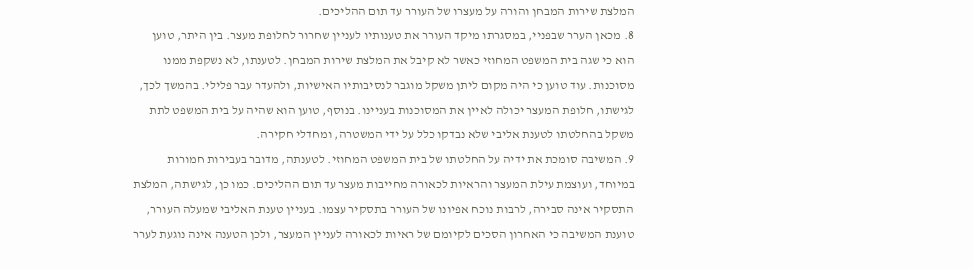המלצת שירות המבחן והורה על מעצרו של העורר עד תום ההליכים.
8. מכאן הערר שבפניי, במסגרתו מיקד העורר את טענותיו לעניין שחרור לחלופת מעצר. בין היתר, טוען הוא כי שגה בית המשפט המחוזי כאשר לא קיבל את המלצת שירות המבחן. לטענתו, לא נשקפת ממנו מסוכנות. עוד טוען כי היה מקום ליתן משקל מוגבר לנסיבותיו האישיות, ולהעדר עבר פלילי. בהמשך לכך, לגישתו, חלופת המעצר יכולה לאיין את המסוכנות בעניינו. בנוסף, טוען הוא שהיה על בית המשפט לתת משקל בהחלטתו לטענת אליבי שלא נבדקו כלל על ידי המשטרה, ומחדלי חקירה.
9. המשיבה סומכת את ידיה על החלטתו של בית המשפט המחוזי. לטענתה, מדובר בעבירות חמורות במיוחד, ועוצמת עילת המעצר והראיות לכאורה מחייבות מעצר עד תום ההליכים. כמו כן, לגישתה, המלצת התסקיר אינה סבירה, לרבות נוכח אפיונו של העורר בתסקיר עצמו. בעניין טענת האליבי שמעלה העורר, טוענת המשיבה כי האחרון הסכים לקיומם של ראיות לכאורה לעניין המעצר, ולכן הטענה אינה נוגעת לערר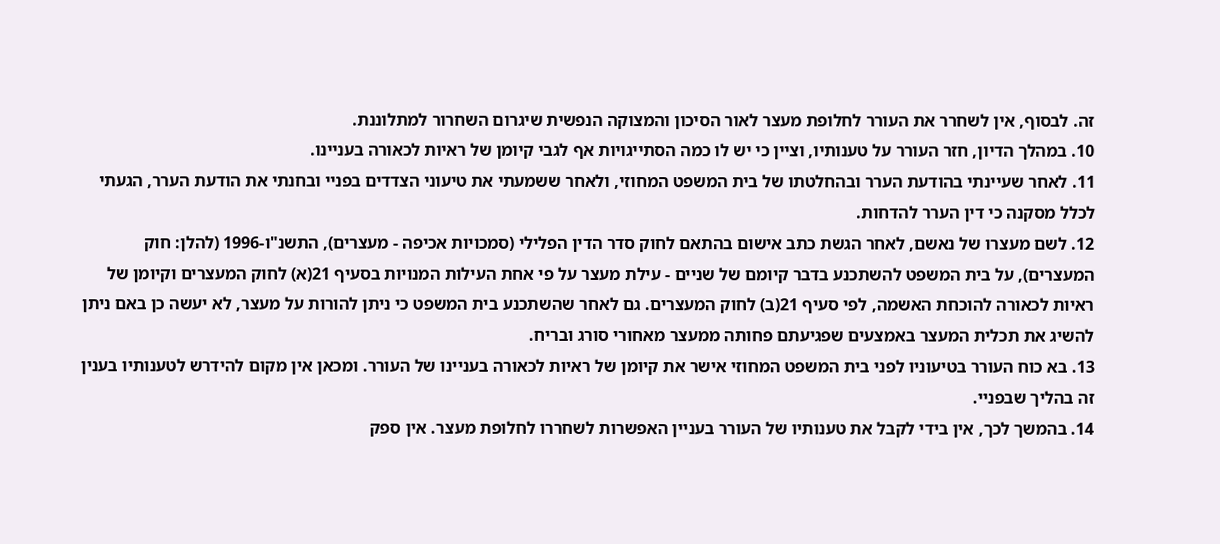זה. לבסוף, אין לשחרר את העורר לחלופת מעצר לאור הסיכון והמצוקה הנפשית שיגרום השחרור למתלוננת.
10. במהלך הדיון, חזר העורר על טענותיו, וציין כי יש לו כמה הסתייגויות אף לגבי קיומן של ראיות לכאורה בעניינו.
11. לאחר שעיינתי בהודעת הערר ובהחלטתו של בית המשפט המחוזי, ולאחר ששמעתי את טיעוני הצדדים בפניי ובחנתי את הודעת הערר, הגעתי לכלל מסקנה כי דין הערר להדחות.
12. לשם מעצרו של נאשם, לאחר הגשת כתב אישום בהתאם לחוק סדר הדין הפלילי (סמכויות אכיפה - מעצרים), התשנ"ו-1996 (להלן: חוק המעצרים), על בית המשפט להשתכנע בדבר קיומם של שניים - עילת מעצר על פי אחת העילות המנויות בסעיף 21(א) לחוק המעצרים וקיומן של ראיות לכאורה להוכחת האשמה, לפי סעיף 21(ב) לחוק המעצרים. גם לאחר שהשתכנע בית המשפט כי ניתן להורות על מעצר, לא יעשה כן באם ניתן להשיג את תכלית המעצר באמצעים שפגיעתם פחותה ממעצר מאחורי סורג ובריח.
13. בא כוח העורר בטיעוניו לפני בית המשפט המחוזי אישר את קיומן של ראיות לכאורה בעניינו של העורר. ומכאן אין מקום להידרש לטענותיו בענין זה בהליך שבפניי.
14. בהמשך לכך, אין בידי לקבל את טענותיו של העורר בעניין האפשרות לשחררו לחלופת מעצר. אין ספק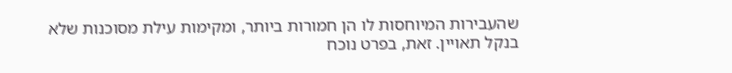שהעבירות המיוחסות לו הן חמורות ביותר, ומקימות עילת מסוכנות שלא בנקל תאויין. זאת, בפרט נוכח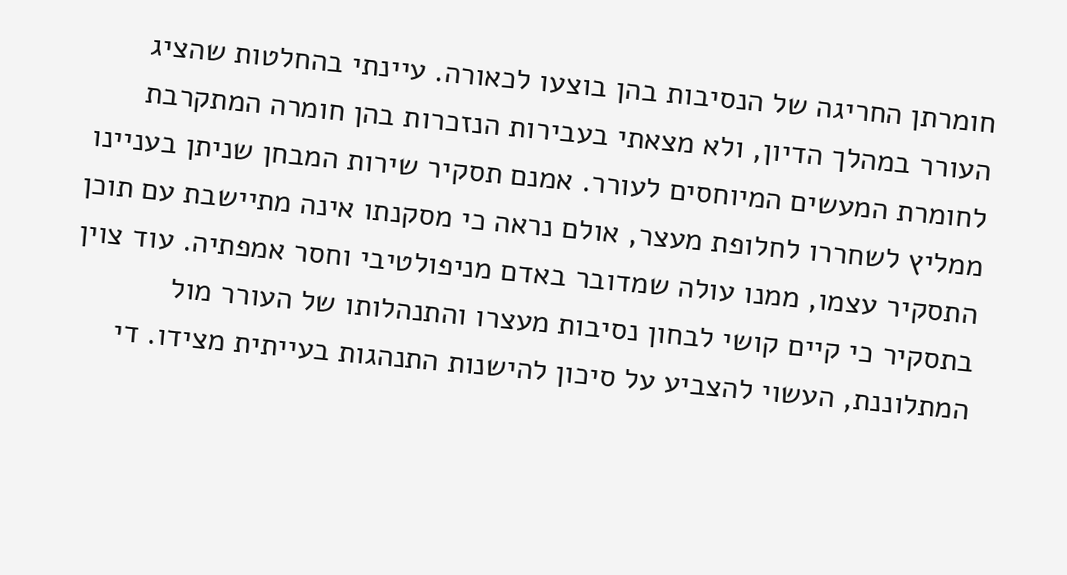חומרתן החריגה של הנסיבות בהן בוצעו לכאורה. עיינתי בהחלטות שהציג העורר במהלך הדיון, ולא מצאתי בעבירות הנזכרות בהן חומרה המתקרבת לחומרת המעשים המיוחסים לעורר. אמנם תסקיר שירות המבחן שניתן בעניינו ממליץ לשחררו לחלופת מעצר, אולם נראה כי מסקנתו אינה מתיישבת עם תוכן התסקיר עצמו, ממנו עולה שמדובר באדם מניפולטיבי וחסר אמפתיה. עוד צוין בתסקיר כי קיים קושי לבחון נסיבות מעצרו והתנהלותו של העורר מול המתלוננת, העשוי להצביע על סיכון להישנות התנהגות בעייתית מצידו. די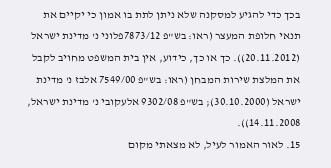בכך כדי להגיע למסקנה שלא ניתן לתת בו אמון כי יקיים את תנאי חלופת המעצר (ראו: בש"פ 7873/12פלוני נ' מדינת ישראל (20.11.2012)). כך או כך, כידוע, אין בית המשפט מחויב לקבל את המלצת שירות המבחן (ראו: בש"פ 7549/00 אלבז נ' מדינת ישראל (30.10.2000); בש"פ 9302/08 אלעקובי נ' מדינת ישראל, 14.11.2008)).
15. לאור האמור לעיל, לא מצאתי מקום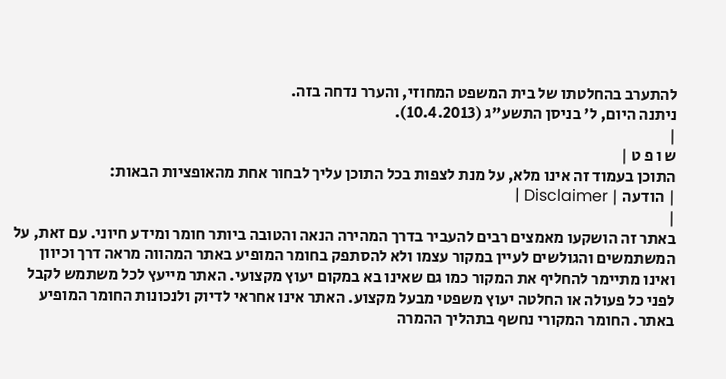להתערב בהחלטתו של בית המשפט המחוזי, והערר נדחה בזה.
ניתנה היום, ל' בניסן התשע"ג (10.4.2013).
|
ש ו פ ט |
התוכן בעמוד זה אינו מלא, על מנת לצפות בכל התוכן עליך לבחור אחת מהאופציות הבאות:
| הודעה | Disclaimer |
|
באתר זה הושקעו מאמצים רבים להעביר בדרך המהירה הנאה והטובה ביותר חומר ומידע חיוני. עם זאת, על המשתמשים והגולשים לעיין במקור עצמו ולא להסתפק בחומר המופיע באתר המהווה מראה דרך וכיוון ואינו מתיימר להחליף את המקור כמו גם שאינו בא במקום יעוץ מקצועי. האתר מייעץ לכל משתמש לקבל לפני כל פעולה או החלטה יעוץ משפטי מבעל מקצוע. האתר אינו אחראי לדיוק ולנכונות החומר המופיע באתר. החומר המקורי נחשף בתהליך ההמרה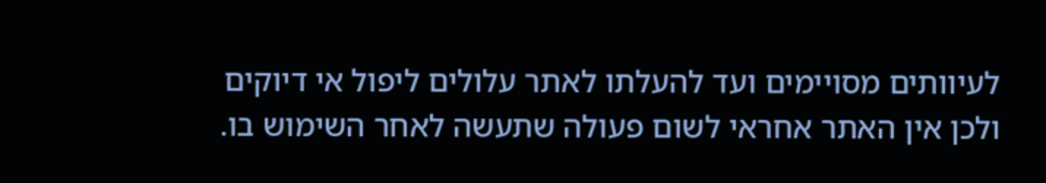לעיוותים מסויימים ועד להעלתו לאתר עלולים ליפול אי דיוקים ולכן אין האתר אחראי לשום פעולה שתעשה לאחר השימוש בו.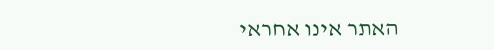האתר אינו אחראי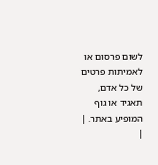לשום פרסום או לאמיתות פרטים של כל אדם, תאגיד או גוף המופיע באתר. |
|